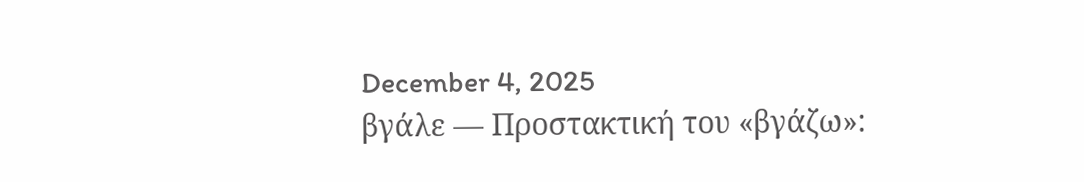December 4, 2025
βγάλε — Προστακτική του «βγάζω»: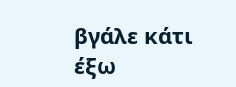βγάλε κάτι έξω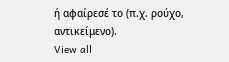ή αφαίρεσέ το (π.χ. ρούχο, αντικείμενο).
View all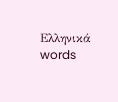Ελληνικά words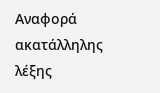Αναφορά ακατάλληλης λέξης